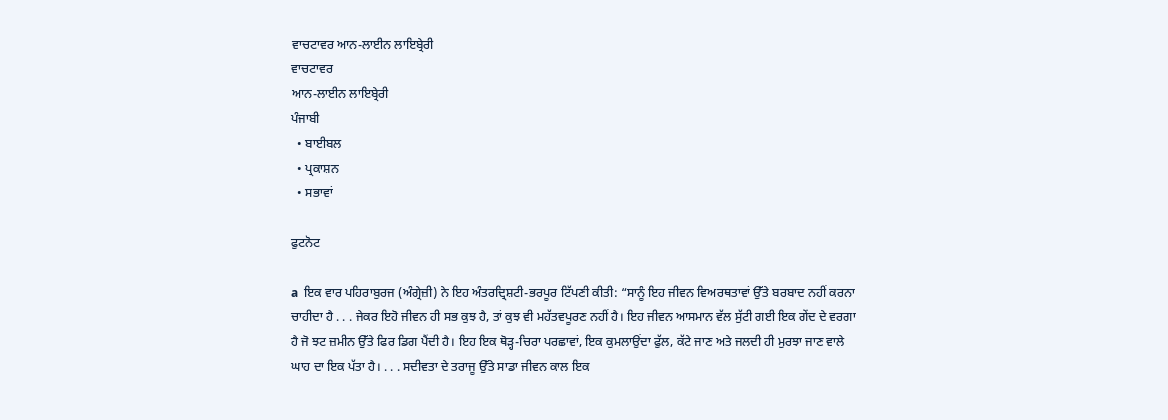ਵਾਚਟਾਵਰ ਆਨ-ਲਾਈਨ ਲਾਇਬ੍ਰੇਰੀ
ਵਾਚਟਾਵਰ
ਆਨ-ਲਾਈਨ ਲਾਇਬ੍ਰੇਰੀ
ਪੰਜਾਬੀ
  • ਬਾਈਬਲ
  • ਪ੍ਰਕਾਸ਼ਨ
  • ਸਭਾਵਾਂ

ਫੁਟਨੋਟ

a  ਇਕ ਵਾਰ ਪਹਿਰਾਬੁਰਜ (ਅੰਗ੍ਰੇਜ਼ੀ) ਨੇ ਇਹ ਅੰਤਰਦ੍ਰਿਸ਼ਟੀ-ਭਰਪੂਰ ਟਿੱਪਣੀ ਕੀਤੀ: “ਸਾਨੂੰ ਇਹ ਜੀਵਨ ਵਿਅਰਥਤਾਵਾਂ ਉੱਤੇ ਬਰਬਾਦ ਨਹੀਂ ਕਰਨਾ ਚਾਹੀਦਾ ਹੈ . . . ਜੇਕਰ ਇਹੋ ਜੀਵਨ ਹੀ ਸਭ ਕੁਝ ਹੈ, ਤਾਂ ਕੁਝ ਵੀ ਮਹੱਤਵਪੂਰਣ ਨਹੀਂ ਹੈ। ਇਹ ਜੀਵਨ ਆਸਮਾਨ ਵੱਲ ਸੁੱਟੀ ਗਈ ਇਕ ਗੇਂਦ ਦੇ ਵਰਗਾ ਹੈ ਜੋ ਝਟ ਜ਼ਮੀਨ ਉੱਤੇ ਫਿਰ ਡਿਗ ਪੈਂਦੀ ਹੈ। ਇਹ ਇਕ ਥੋੜ੍ਹ-ਚਿਰਾ ਪਰਛਾਵਾਂ, ਇਕ ਕੁਮਲਾਉਂਦਾ ਫੁੱਲ, ਕੱਟੇ ਜਾਣ ਅਤੇ ਜਲਦੀ ਹੀ ਮੁਰਝਾ ਜਾਣ ਵਾਲੇ ਘਾਹ ਦਾ ਇਕ ਪੱਤਾ ਹੈ। . . . ਸਦੀਵਤਾ ਦੇ ਤਰਾਜੂ ਉੱਤੇ ਸਾਡਾ ਜੀਵਨ ਕਾਲ ਇਕ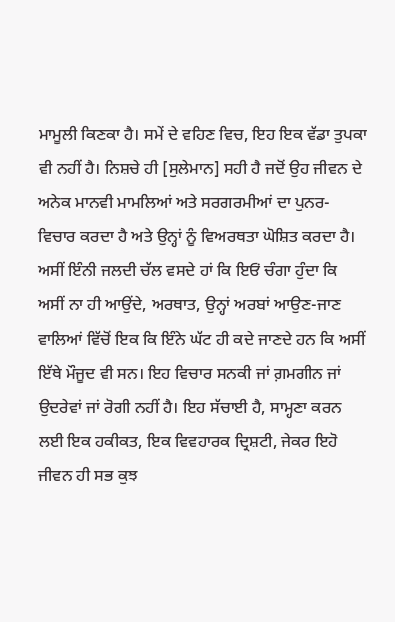ਮਾਮੂਲੀ ਕਿਣਕਾ ਹੈ। ਸਮੇਂ ਦੇ ਵਹਿਣ ਵਿਚ, ਇਹ ਇਕ ਵੱਡਾ ਤੁਪਕਾ ਵੀ ਨਹੀਂ ਹੈ। ਨਿਸ਼ਚੇ ਹੀ [ਸੁਲੇਮਾਨ] ਸਹੀ ਹੈ ਜਦੋਂ ਉਹ ਜੀਵਨ ਦੇ ਅਨੇਕ ਮਾਨਵੀ ਮਾਮਲਿਆਂ ਅਤੇ ਸਰਗਰਮੀਆਂ ਦਾ ਪੁਨਰ-ਵਿਚਾਰ ਕਰਦਾ ਹੈ ਅਤੇ ਉਨ੍ਹਾਂ ਨੂੰ ਵਿਅਰਥਤਾ ਘੋਸ਼ਿਤ ਕਰਦਾ ਹੈ। ਅਸੀਂ ਇੰਨੀ ਜਲਦੀ ਚੱਲ ਵਸਦੇ ਹਾਂ ਕਿ ਇਓਂ ਚੰਗਾ ਹੁੰਦਾ ਕਿ ਅਸੀਂ ਨਾ ਹੀ ਆਉਂਦੇ, ਅਰਥਾਤ, ਉਨ੍ਹਾਂ ਅਰਬਾਂ ਆਉਣ-ਜਾਣ ਵਾਲਿਆਂ ਵਿੱਚੋਂ ਇਕ ਕਿ ਇੰਨੇ ਘੱਟ ਹੀ ਕਦੇ ਜਾਣਦੇ ਹਨ ਕਿ ਅਸੀਂ ਇੱਥੇ ਮੌਜੂਦ ਵੀ ਸਨ। ਇਹ ਵਿਚਾਰ ਸਨਕੀ ਜਾਂ ਗ਼ਮਗੀਨ ਜਾਂ ਉਦਰੇਵਾਂ ਜਾਂ ਰੋਗੀ ਨਹੀਂ ਹੈ। ਇਹ ਸੱਚਾਈ ਹੈ, ਸਾਮ੍ਹਣਾ ਕਰਨ ਲਈ ਇਕ ਹਕੀਕਤ, ਇਕ ਵਿਵਹਾਰਕ ਦ੍ਰਿਸ਼ਟੀ, ਜੇਕਰ ਇਹੋ ਜੀਵਨ ਹੀ ਸਭ ਕੁਝ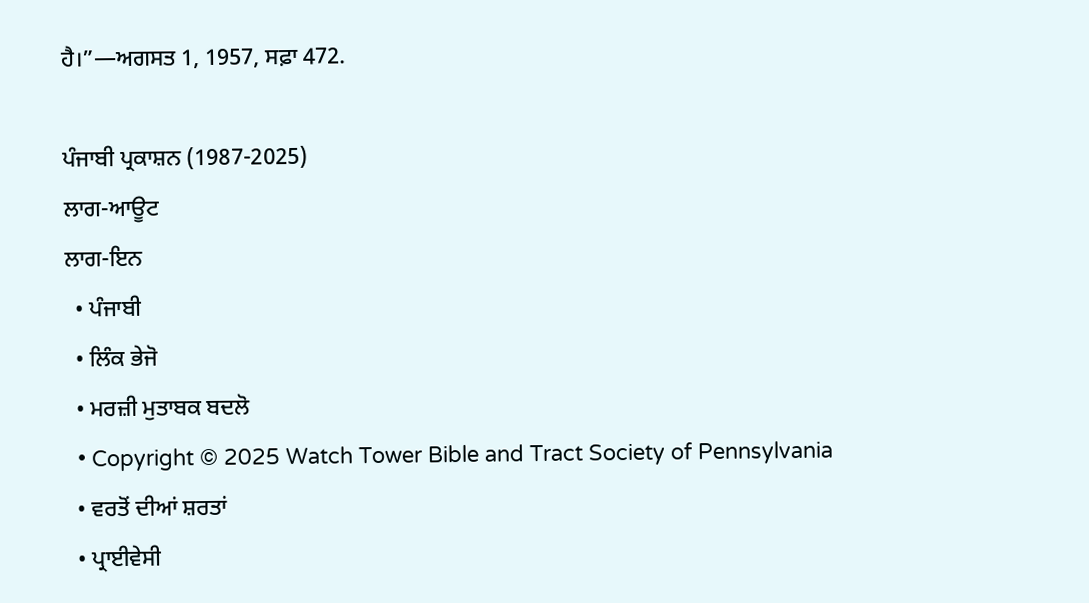ਹੈ।”—ਅਗਸਤ 1, 1957, ਸਫ਼ਾ 472.

ਪੰਜਾਬੀ ਪ੍ਰਕਾਸ਼ਨ (1987-2025)
ਲਾਗ-ਆਊਟ
ਲਾਗ-ਇਨ
  • ਪੰਜਾਬੀ
  • ਲਿੰਕ ਭੇਜੋ
  • ਮਰਜ਼ੀ ਮੁਤਾਬਕ ਬਦਲੋ
  • Copyright © 2025 Watch Tower Bible and Tract Society of Pennsylvania
  • ਵਰਤੋਂ ਦੀਆਂ ਸ਼ਰਤਾਂ
  • ਪ੍ਰਾਈਵੇਸੀ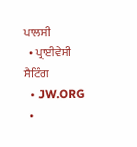ਪਾਲਸੀ
  • ਪ੍ਰਾਈਵੇਸੀ ਸੈਟਿੰਗ
  • JW.ORG
  •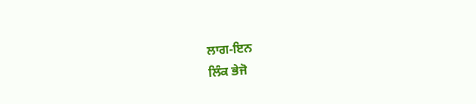ਲਾਗ-ਇਨ
ਲਿੰਕ ਭੇਜੋ